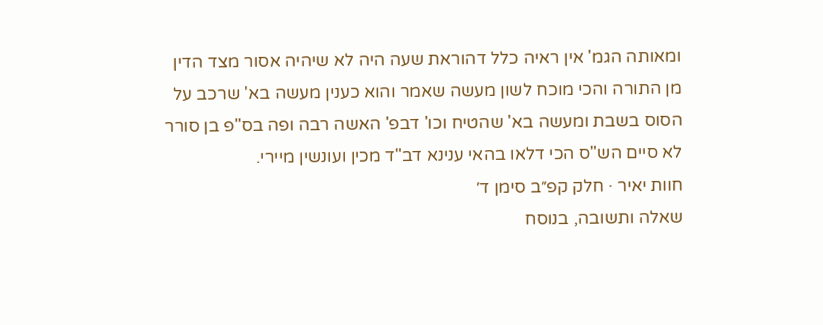ומאותה הגמ' אין ראיה כלל דהוראת שעה היה לא שיהיה אסור מצד הדין מן התורה והכי מוכח לשון מעשה שאמר והוא כענין מעשה בא' שרכב על הסוס בשבת ומעשה בא' שהטיח וכו' דבפ' האשה רבה ופה בס"פ בן סורר לא סיים הש"ס הכי דלאו בהאי ענינא דב"ד מכין ועונשין מיירי.
חוות יאיר · חלק קפ״ב סימן ד׳
שאלה ותשובה, בנוסח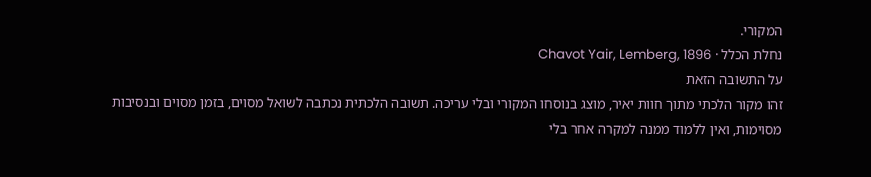המקורי.
נחלת הכלל · Chavot Yair, Lemberg, 1896
על התשובה הזאת
זהו מקור הלכתי מתוך חוות יאיר, מוצג בנוסחו המקורי ובלי עריכה. תשובה הלכתית נכתבה לשואל מסוים, בזמן מסוים ובנסיבות מסוימות, ואין ללמוד ממנה למקרה אחר בלי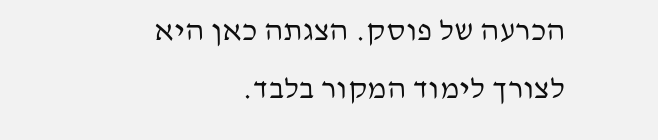הכרעה של פוסק. הצגתה כאן היא לצורך לימוד המקור בלבד.